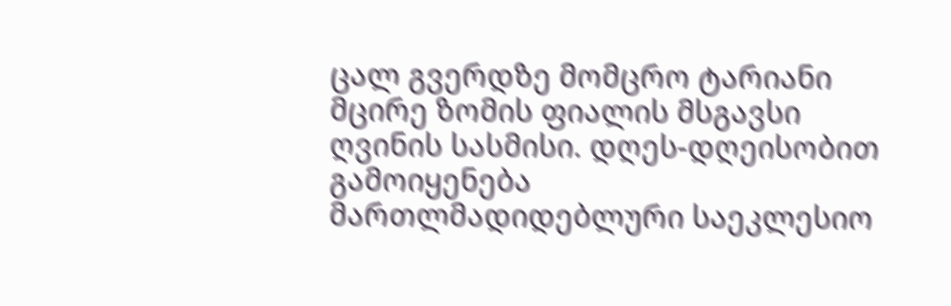ცალ გვერდზე მომცრო ტარიანი მცირე ზომის ფიალის მსგავსი ღვინის სასმისი. დღეს-დღეისობით გამოიყენება მართლმადიდებლური საეკლესიო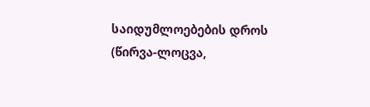საიდუმლოებების დროს (წირვა-ლოცვა,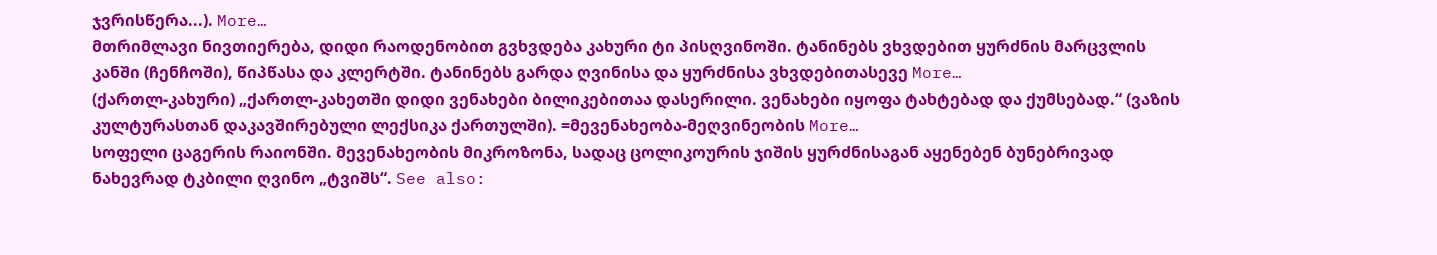ჯვრისწერა...). More…
მთრიმლავი ნივთიერება, დიდი რაოდენობით გვხვდება კახური ტი პისღვინოში. ტანინებს ვხვდებით ყურძნის მარცვლის კანში (ჩენჩოში), წიპწასა და კლერტში. ტანინებს გარდა ღვინისა და ყურძნისა ვხვდებითასევე More…
(ქართლ-კახური) „ქართლ-კახეთში დიდი ვენახები ბილიკებითაა დასერილი. ვენახები იყოფა ტახტებად და ქუმსებად.“ (ვაზის კულტურასთან დაკავშირებული ლექსიკა ქართულში). =მევენახეობა-მეღვინეობის More…
სოფელი ცაგერის რაიონში. მევენახეობის მიკროზონა, სადაც ცოლიკოურის ჯიშის ყურძნისაგან აყენებენ ბუნებრივად ნახევრად ტკბილი ღვინო „ტვიშს“. See also: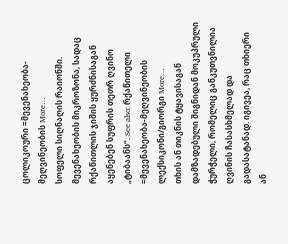ცოლიკოური =მევენახეობა-მეღვინეობის More…
სოფელი სიღნაღის რაიონში. მევენახეობის მიკროზონა, სადაც რქაწითლის ჯიშის ყურძნისაგან აყენებენ სუფრის თეთრ ღვინო „ტიბაანს“. See also: რქაწითელი =მევენახეობა-მეღვინეობის ლექსიკონი/გიორგი More…
თხის ან თიკნის ტყავისაგან დამზადებული შიგნიდან მოკუპრული ჭურჭელი, რომელიც განკუთვნილია ღვინის ჩასასხმელად და გადასატანად. იგივეა, რაც თხიერი ან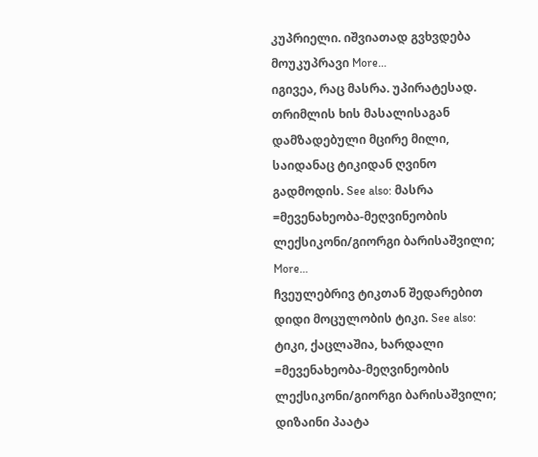კუპრიელი. იშვიათად გვხვდება მოუკუპრავი More…
იგივეა, რაც მასრა. უპირატესად. თრიმლის ხის მასალისაგან დამზადებული მცირე მილი, საიდანაც ტიკიდან ღვინო გადმოდის. See also: მასრა =მევენახეობა-მეღვინეობის ლექსიკონი/გიორგი ბარისაშვილი; More…
ჩვეულებრივ ტიკთან შედარებით დიდი მოცულობის ტიკი. See also: ტიკი, ქაცლაშია, ხარდალი =მევენახეობა-მეღვინეობის ლექსიკონი/გიორგი ბარისაშვილი; დიზაინი პაატა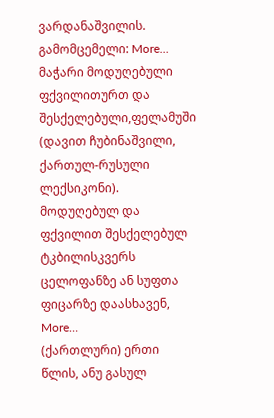ვარდანაშვილის. გამომცემელი: More…
მაჭარი მოდუღებული ფქვილითურთ და შესქელებული,ფელამუში (დავით ჩუბინაშვილი, ქართულ-რუსული ლექსიკონი). მოდუღებულ და ფქვილით შესქელებულ ტკბილისკვერს ცელოფანზე ან სუფთა ფიცარზე დაასხავენ, More…
(ქართლური) ერთი წლის, ანუ გასულ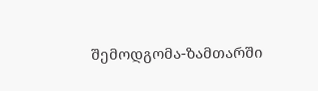შემოდგომა-ზამთარში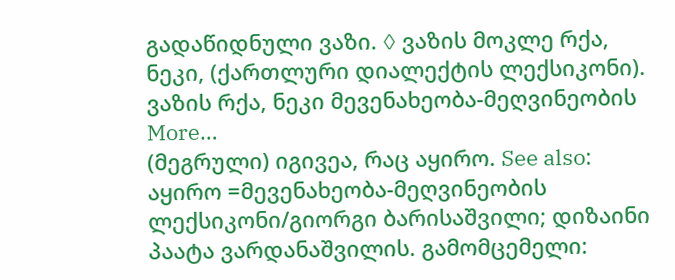გადაწიდნული ვაზი. ◊ ვაზის მოკლე რქა, ნეკი, (ქართლური დიალექტის ლექსიკონი). ვაზის რქა, ნეკი მევენახეობა-მეღვინეობის More…
(მეგრული) იგივეა, რაც აყირო. See also: აყირო =მევენახეობა-მეღვინეობის ლექსიკონი/გიორგი ბარისაშვილი; დიზაინი პაატა ვარდანაშვილის. გამომცემელი: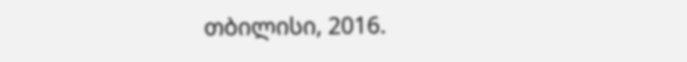თბილისი, 2016.